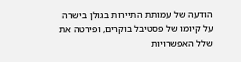הודעה של עמותת התיירות בגולן בישרה על קיומו של פסטיבל בוקרים, ופירטה את שלל האפשרויות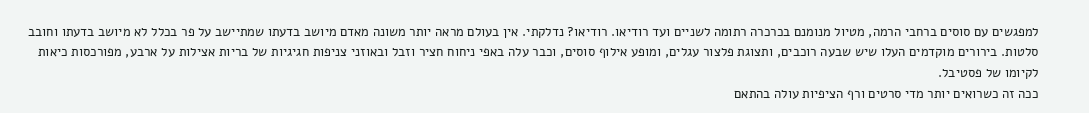למפגשים עם סוסים ברחבי הרמה, מטיול מנומנם בכרכרה רתומה לשניים ועד רודיאו. רודיאו? נדלקתי. אין בעולם מראה יותר משונה מאדם מיושב בדעתו שמתיישב על פר בכלל לא מיושב בדעתו וחובב סלטות. בירורים מוקדמים העלו שיש שבעה רוכבים, ותצוגת פלצור עגלים, ומופע אילוף סוסים, וכבר עלה באפי ניחוח חציר וזבל ובאוזני צניפות חגיגיות של בריות אצילות על ארבע, מפורכסות כיאות לקיומו של פסטיבל.
ככה זה כשרואים יותר מדי סרטים ורף הציפיות עולה בהתאם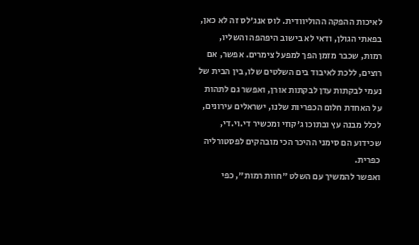לאיכות ההפקה ההוליוודית. לוס אנג'לס זה לא כאן, בפאתי הגולן, ודאי לא בישוב היפהפה והשליו, רמות, שכבר מזמן הפך למפעל צימרים. אפשר, אם רוצים, ללכת לאיבוד בים השלטים שלו, בין הבית של נעמי לבקתות עדן לבקתות אורן, ואפשר גם לתהות על האחדת חלום הכפריות שלנו, ישראלים עירונים, לכלל מבנה עץ ובתוכו ג'קוזי ומכשיר די.וי.די, שכידוע הם סימני ההיכר הכי מובהקים לפסטורליה כפרית.
ואפשר להמשיך עם השלט "חוות רמות", כפי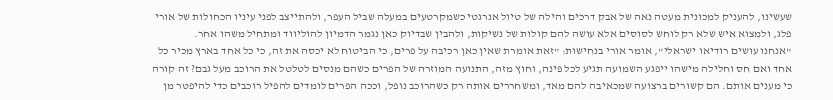שעשינו, להעניק למכונית מעטה נאה של אבק דרכים והילה של טיול אנרגטי כשמקרטעים במעלה שביל העפר, ולהתייצב לפני עיניו הכחולות של אורי פלג, ולמצוא איש שלא רק לוחש לסוסים אלא עושה להם קולות של נשיקות, ולהבין שבדיוק כאן נגמר הדמיון להוליווד ומתחיל משהו אחר.
"אנחנו עושים רודיאו ישראלי", אומר אורי בנחישות: "זאת אומרת שאין כאן רכיבה על פרים, כי הביטוח לא יכסה את זה, כי כל אחד בארץ מכיר כל אחד ואם חס וחלילה מישהו ייפגע השמועה תגיע לכל פינה, וחוץ מזה, התנועה המוזרה של הפרים כשהם מנסים לטלטל את הרוכב מעל גבם? זה קורה כי מענים אותם. הם קשורים ברצועה שמכאיבה להם מאד, ומשחררים אותה רק כשהרוכב נופל, וככה הפרים לומדים להפיל רוכבים כדי להיפטר מן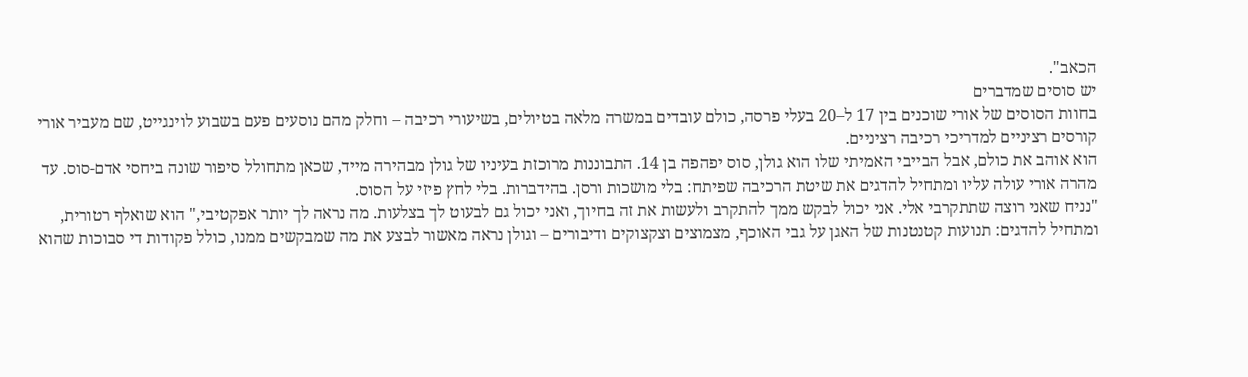הכאב".
יש סוסים שמדברים
בחוות הסוסים של אורי שוכנים בין 17 ל–20 בעלי פרסה, כולם עובדים במשרה מלאה בטיולים, בשיעורי רכיבה – וחלק מהם נוסעים פעם בשבוע לוינגייט, שם מעביר אורי קורסים רציניים למדריכי רכיבה רציניים.
הוא אוהב את כולם, אבל הבייבי האמיתי שלו הוא גולן, סוס יפהפה בן 14. התבוננות מרוכזת בעיניו של גולן מבהירה מייד, שכאן מתחולל סיפור שונה ביחסי אדם-סוס. עד מהרה אורי עולה עליו ומתחיל להדגים את שיטת הרכיבה שפיתח: בלי מושכות ורסן. בהידברות. בלי לחץ פיזי על הסוס.
"נניח שאני רוצה שתתקרבי אלי. אני יכול לבקש ממך להתקרב ולעשות את זה בחיוך, ואני יכול גם לבעוט לך בצלעות. מה נראה לך יותר אפקטיבי," הוא שואלף רטורית, ומתחיל להדגים: תנועות קטנטנות של האגן על גבי האוכף, מצמוצים וצקצוקים ודיבורים – וגולן נראה מאשור לבצע את מה שמבקשים ממנו, כולל פקודות די סבוכות שהוא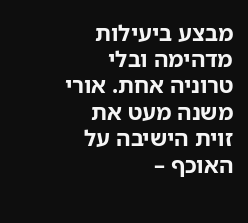מבצע ביעילות מדהימה ובלי טרוניה אחת. אורי משנה מעט את זוית הישיבה על האוכף –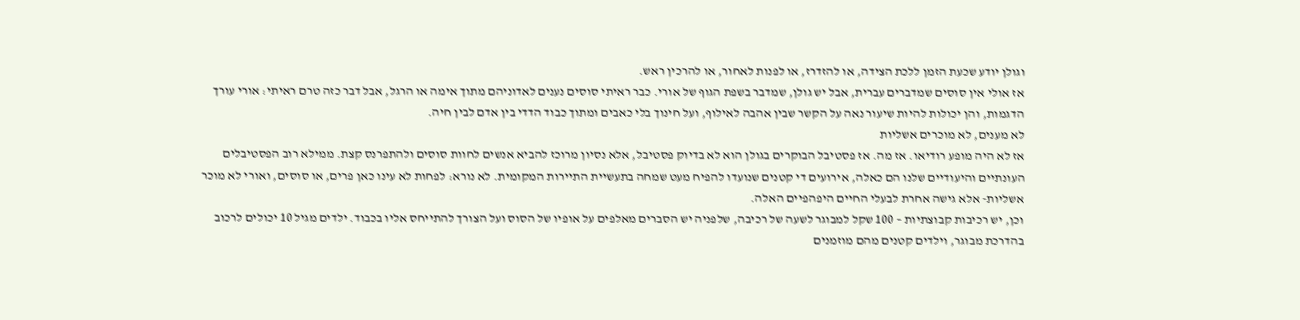וגולן יודע שכעת הזמן ללכת הצידה, או להזדרז, או לפנות לאחור, או להרכין ראש.
אז אולי אין סוסים שמדברים עברית, אבל יש גולן, שמדבר בשפת הגוף של אורי. כבר ראיתי סוסים נענים לאדוניהם מתוך אימה או הרגל, אבל דבר כזה טרם ראיתי: אורי עורך הדגמות, והן יכולות להיות שיעור נאה על הקשר שבין אהבה לאילוף, ועל חינוך בלי כאבים ומתוך כבוד הדדי בין אדם לבין חיה.
לא מענים, לא מוכרים אשליות
אז לא היה מופע רודיאו. אז מה. אז פסטיבל הבוקרים בגולן הוא לא בדיוק פסטיבל, אלא נסיון מרוכז להביא אנשים לחוות סוסים ולהתפרנס קצת. ממילא רוב הפסטיבלים העונתיים והיעודיים שלנו הם כאלה, אירועים די קטנים שנועדו להפיח מעט שמחה בתעשיית התיירות המקומית. לא נורא: לפחות לא עינו כאן פרים, או סוסים, ואורי לא מוכר אשליות- אלא גישה אחרת לבעלי החיים היפהפיים האלה.
וכן, יש רכיבות קבוצתיות – 100 שקל למבוגר לשעה של רכיבה, שלפניה יש הסברים מאלפים על אופיו של הסוס ועל הצורך להתייחס אליו בכבוד. ילדים מגיל 10 יכולים לרכוב בהדרכת מבוגר, וילדים קטנים מהם מוזמנים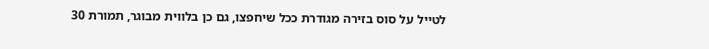לטייל על סוס בזירה מגודרת ככל שיחפצו, גם כן בלווית מבוגר, תמורת 30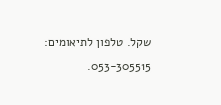שקל. טלפון לתיאומים: 053-305515.